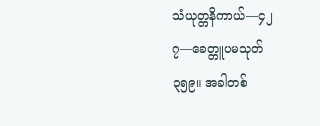သံယုတ္တနိကာယ်—၄၂
၇—ခေတ္တူပမသုတ်
၃၅၉။ အခါတစ်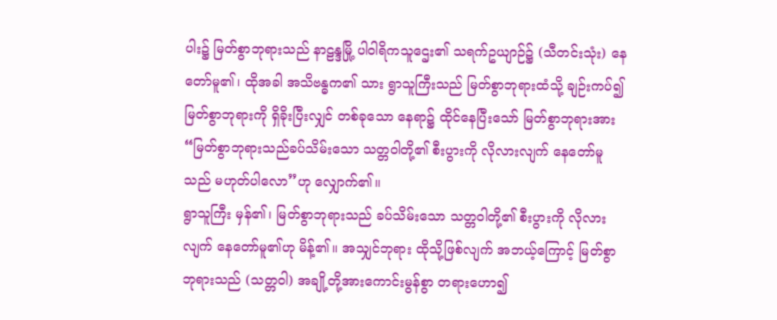ပါး၌ မြတ်စွာဘုရားသည် နာဠန္ဒမြို့ ပါဝါရိကသူဌေး၏ သရက်ဥယျာဉ်၌ (သီတင်းသုံး) နေတော်မူ၏၊ ထိုအခါ အသိဗန္ဓက၏ သား ရွာသူကြီးသည် မြတ်စွာဘုရားထံသို့ ချဉ်းကပ်၍ မြတ်စွာဘုရားကို ရှိခိုးပြီးလျှင် တစ်ခုသော နေရာ၌ ထိုင်နေပြီးသော် မြတ်စွာဘုရားအား “မြတ်စွာဘုရားသည်ခပ်သိမ်းသော သတ္တဝါတို့၏ စီးပွားကို လိုလားလျက် နေတော်မူသည် မဟုတ်ပါလော”ဟု လျှောက်၏။
ရွာသူကြီး မှန်၏၊ မြတ်စွာဘုရားသည် ခပ်သိမ်းသော သတ္တဝါတို့၏ စီးပွားကို လိုလားလျက် နေတော်မူ၏ဟု မိန့်၏။ အသျှင်ဘုရား ထိုသို့ဖြစ်လျက် အဘယ့်ကြောင့် မြတ်စွာဘုရားသည် (သတ္တဝါ) အချို့တို့အားကောင်းမွန်စွာ တရားဟော၍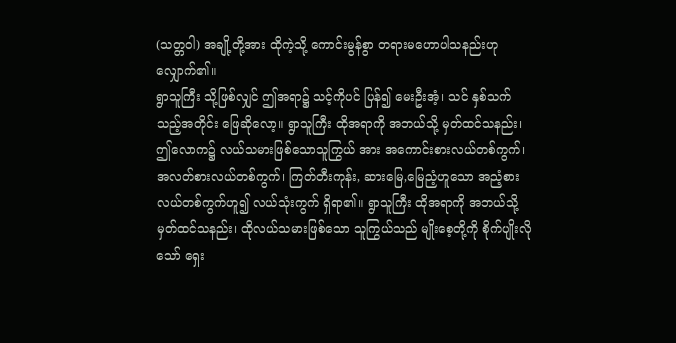(သတ္တဝါ) အချို့တို့အား ထိုကဲ့သို့ ကောင်းမွန်စွာ တရားမဟောပါသနည်းဟုလျှောက်၏။
ရွာသူကြီး သို့ဖြစ်လျှင် ဤအရာ၌ သင့်ကိုပင် ပြန်၍ မေးဦးအံ့၊ သင် နှစ်သက်သည့်အတိုင်း ဖြေဆိုလော့။ ရွာသူကြီး ထိုအရာကို အဘယ်သို့ မှတ်ထင်သနည်း၊ ဤလောက၌ လယ်သမားဖြစ်သောသူကြွယ် အား အကောင်းစားလယ်တစ်ကွက်၊ အလတ်စားလယ်တစ်ကွက်၊ ကြတ်တီးကုန်း, ဆားမြေ,မြေညံ့ဟူသော အညံ့စားလယ်တစ်ကွက်ဟူ၍ လယ်သုံးကွက် ရှိရာ၏။ ရွာသူကြီး ထိုအရာကို အဘယ်သို့မှတ်ထင်သနည်း၊ ထိုလယ်သမားဖြစ်သော သူကြွယ်သည် မျိုးစေ့တို့ကို စိုက်ပျိုးလိုသော် ရှေး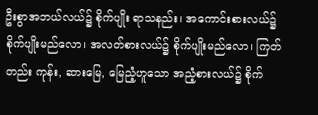ဦးစွာအဘယ်လယ်၌ စိုက်ပျိုး ရာသနည်း၊ အကောင်းစားလယ်၌ စိုက်ပျိုးမည်လော၊ အလတ်စားလယ်၌ စိုက်ပျိုးမည်လော၊ ကြတ်တည်း ကုန်း, ဆားမြေ, မြေညံ့ဟူသော အညံ့စားလယ်၌ စိုက်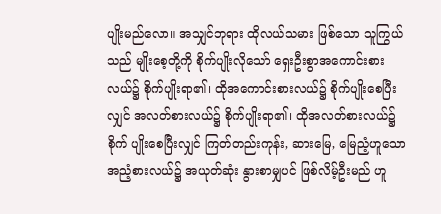ပျိုးမည်လော။ အသျှင်ဘုရား ထိုလယ်သမား ဖြစ်သော သူကြွယ်သည် မျိုးစေ့တို့ကို စိုက်ပျိုးလိုသော် ရှေးဦးစွာအကောင်းစားလယ်၌ စိုက်ပျိုးရာ၏၊ ထိုအကောင်းစားလယ်၌ စိုက်ပျိုးစေပြီးလျှင် အလတ်စားလယ်၌ စိုက်ပျိုးရာ၏၊ ထိုအလတ်စားလယ်၌ စိုက် ပျိုးစေပြီးလျှင် ကြတ်တည်းကုန်း, ဆားမြေ, မြေညံ့ဟူသောအညံ့စားလယ်၌ အယုတ်ဆုံး နွားစာမျှပင် ဖြစ်လိမ့်ဦးမည် ဟူ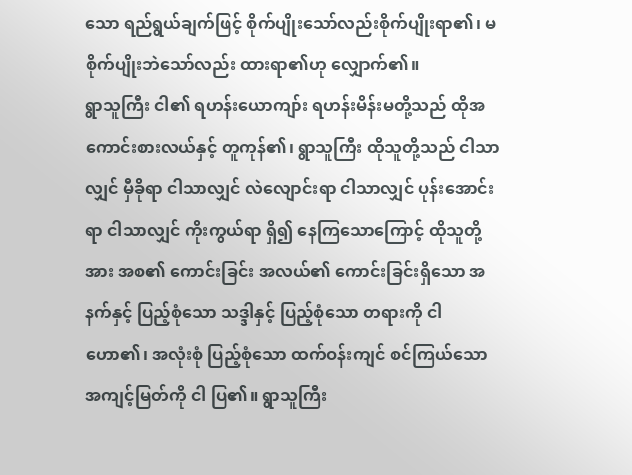သော ရည်ရွယ်ချက်ဖြင့် စိုက်ပျိုးသော်လည်းစိုက်ပျိုးရာ၏၊ မစိုက်ပျိုးဘဲသော်လည်း ထားရာ၏ဟု လျှောက်၏။
ရွာသူကြီး ငါ၏ ရဟန်းယောကျာ်း ရဟန်းမိန်းမတို့သည် ထိုအကောင်းစားလယ်နှင့် တူကုန်၏၊ ရွာသူကြီး ထိုသူတို့သည် ငါသာလျှင် မှီခိုရာ ငါသာလျှင် လဲလျောင်းရာ ငါသာလျှင် ပုန်းအောင်းရာ ငါသာလျှင် ကိုးကွယ်ရာ ရှိ၍ နေကြသောကြောင့် ထိုသူတို့အား အစ၏ ကောင်းခြင်း အလယ်၏ ကောင်းခြင်းရှိသော အနက်နှင့် ပြည့်စုံသော သဒ္ဒါနှင့် ပြည့်စုံသော တရားကို ငါ ဟော၏၊ အလုံးစုံ ပြည့်စုံသော ထက်ဝန်းကျင် စင်ကြယ်သော အကျင့်မြတ်ကို ငါ ပြ၏။ ရွာသူကြီး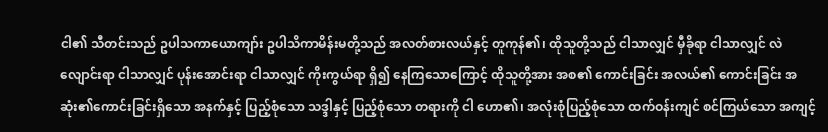ငါ၏ သီတင်းသည် ဥပါသကာယောကျာ်း ဥပါသိကာမိန်းမတို့သည် အလတ်စားလယ်နှင့် တူကုန်၏၊ ထိုသူတို့သည် ငါသာလျှင် မှီခိုရာ ငါသာလျှင် လဲလျောင်းရာ ငါသာလျှင် ပုန်းအောင်းရာ ငါသာလျှင် ကိုးကွယ်ရာ ရှိ၍ နေကြသောကြောင့် ထိုသူတို့အား အစ၏ ကောင်းခြင်း အလယ်၏ ကောင်းခြင်း အဆုံး၏ကောင်းခြင်းရှိသော အနက်နှင့် ပြည့်စုံသော သဒ္ဒါနှင့် ပြည့်စုံသော တရားကို ငါ ဟော၏၊ အလုံးစုံပြည့်စုံသော ထက်ဝန်းကျင် စင်ကြယ်သော အကျင့်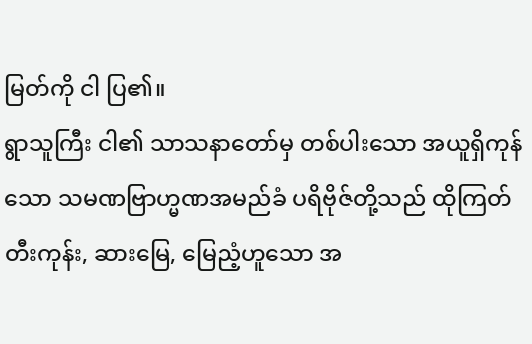မြတ်ကို ငါ ပြ၏။
ရွာသူကြီး ငါ၏ သာသနာတော်မှ တစ်ပါးသော အယူရှိကုန်သော သမဏဗြာဟ္မဏအမည်ခံ ပရိဗိုဇ်တို့သည် ထိုကြတ်တီးကုန်း, ဆားမြေ, မြေညံ့ဟူသော အ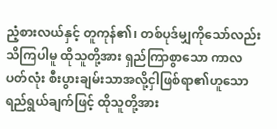ညံ့စားလယ်နှင့် တူကုန်၏၊ တစ်ပုဒ်မျှကိုသော်လည်း သိကြပါမူ ထိုသူတို့အား ရှည်ကြာစွာသော ကာလပတ်လုံး စီးပွားချမ်းသာအလို့ငှါဖြစ်ရာ၏ဟူသော ရည်ရွယ်ချက်ဖြင့် ထိုသူတို့အား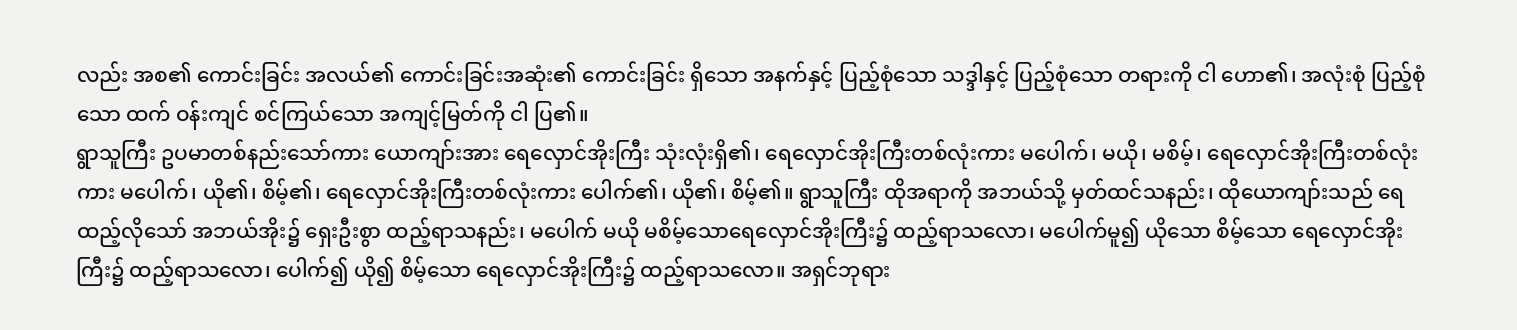လည်း အစ၏ ကောင်းခြင်း အလယ်၏ ကောင်းခြင်းအဆုံး၏ ကောင်းခြင်း ရှိသော အနက်နှင့် ပြည့်စုံသော သဒ္ဒါနှင့် ပြည့်စုံသော တရားကို ငါ ဟော၏၊ အလုံးစုံ ပြည့်စုံသော ထက် ဝန်းကျင် စင်ကြယ်သော အကျင့်မြတ်ကို ငါ ပြ၏။
ရွာသူကြီး ဥပမာတစ်နည်းသော်ကား ယောကျာ်းအား ရေလှောင်အိုးကြီး သုံးလုံးရှိ၏၊ ရေလှောင်အိုးကြီးတစ်လုံးကား မပေါက်၊ မယို၊ မစိမ့်၊ ရေလှောင်အိုးကြီးတစ်လုံးကား မပေါက်၊ ယို၏၊ စိမ့်၏၊ ရေလှောင်အိုးကြီးတစ်လုံးကား ပေါက်၏၊ ယို၏၊ စိမ့်၏။ ရွာသူကြီး ထိုအရာကို အဘယ်သို့ မှတ်ထင်သနည်း၊ ထိုယောကျာ်းသည် ရေထည့်လိုသော် အဘယ်အိုး၌ ရှေးဦးစွာ ထည့်ရာသနည်း၊ မပေါက် မယို မစိမ့်သောရေလှောင်အိုးကြီး၌ ထည့်ရာသလော၊ မပေါက်မူ၍ ယိုသော စိမ့်သော ရေလှောင်အိုးကြီး၌ ထည့်ရာသလော၊ ပေါက်၍ ယို၍ စိမ့်သော ရေလှောင်အိုးကြီး၌ ထည့်ရာသလော။ အရှင်ဘုရား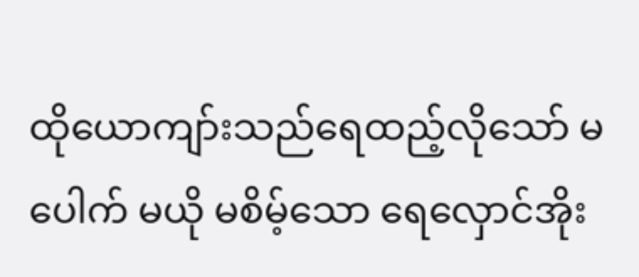ထိုယောကျာ်းသည်ရေထည့်လိုသော် မပေါက် မယို မစိမ့်သော ရေလှောင်အိုး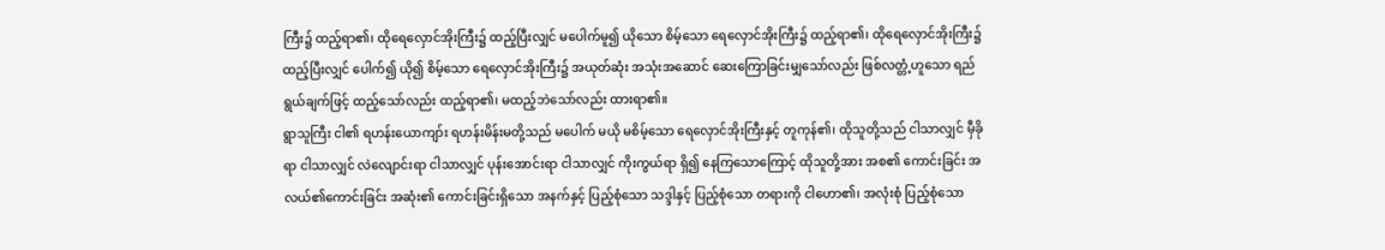ကြီး၌ ထည့်ရာ၏၊ ထိုရေလှောင်အိုးကြီး၌ ထည့်ပြီးလျှင် မပေါက်မူ၍ ယိုသော စိမ့်သော ရေလှောင်အိုးကြီး၌ ထည့်ရာ၏၊ ထိုရေလှောင်အိုးကြီး၌ ထည့်ပြီးလျှင် ပေါက်၍ ယို၍ စိမ့်သော ရေလှောင်အိုးကြီး၌ အယုတ်ဆုံး အသုံးအဆောင် ဆေးကြောခြင်းမျှသော်လည်း ဖြစ်လတ္တံ့ဟူသော ရည်ရွယ်ချက်ဖြင့် ထည့်သော်လည်း ထည့်ရာ၏၊ မထည့်ဘဲသော်လည်း ထားရာ၏။
ရွာသူကြီး ငါ၏ ရဟန်းယောကျာ်း ရဟန်းမိန်းမတို့သည် မပေါက် မယို မစိမ့်သော ရေလှောင်အိုးကြီးနှင့် တူကုန်၏၊ ထိုသူတို့သည် ငါသာလျှင် မှီခိုရာ ငါသာလျှင် လဲလျောင်းရာ ငါသာလျှင် ပုန်းအောင်းရာ ငါသာလျှင် ကိုးကွယ်ရာ ရှိ၍ နေကြသောကြောင့် ထိုသူတို့အား အစ၏ ကောင်းခြင်း အလယ်၏ကောင်းခြင်း အဆုံး၏ ကောင်းခြင်းရှိသော အနက်နှင့် ပြည့်စုံသော သဒ္ဒါနှင့် ပြည့်စုံသော တရားကို ငါဟော၏၊ အလုံးစုံ ပြည့်စုံသော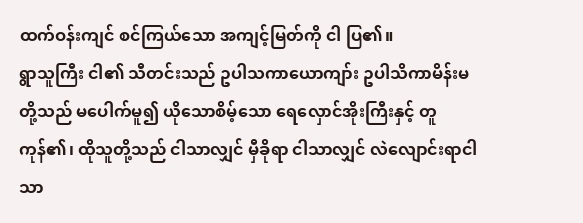ထက်ဝန်းကျင် စင်ကြယ်သော အကျင့်မြတ်ကို ငါ ပြ၏။
ရွာသူကြီး ငါ၏ သီတင်းသည် ဥပါသကာယောကျာ်း ဥပါသိကာမိန်းမတို့သည် မပေါက်မူ၍ ယိုသောစိမ့်သော ရေလှောင်အိုးကြီးနှင့် တူကုန်၏၊ ထိုသူတို့သည် ငါသာလျှင် မှီခိုရာ ငါသာလျှင် လဲလျောင်းရာငါသာ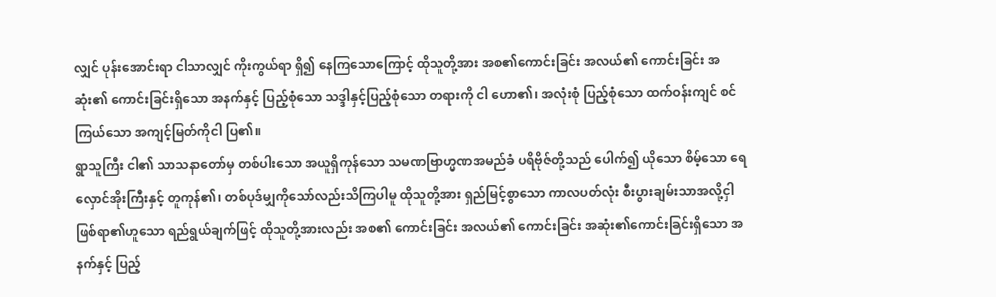လျှင် ပုန်းအောင်းရာ ငါသာလျှင် ကိုးကွယ်ရာ ရှိ၍ နေကြသောကြောင့် ထိုသူတို့အား အစ၏ကောင်းခြင်း အလယ်၏ ကောင်းခြင်း အဆုံး၏ ကောင်းခြင်းရှိသော အနက်နှင့် ပြည့်စုံသော သဒ္ဒါနှင့်ပြည့်စုံသော တရားကို ငါ ဟော၏၊ အလုံးစုံ ပြည့်စုံသော ထက်ဝန်းကျင် စင်ကြယ်သော အကျင့်မြတ်ကိုငါ ပြ၏။
ရွာသူကြီး ငါ၏ သာသနာတော်မှ တစ်ပါးသော အယူရှိကုန်သော သမဏဗြာဟ္မဏအမည်ခံ ပရိဗိုဇ်တို့သည် ပေါက်၍ ယိုသော စိမ့်သော ရေလှောင်အိုးကြီးနှင့် တူကုန်၏၊ တစ်ပုဒ်မျှကိုသော်လည်းသိကြပါမူ ထိုသူတို့အား ရှည်မြင့်စွာသော ကာလပတ်လုံး စီးပွားချမ်းသာအလို့ငှါ ဖြစ်ရာ၏ဟူသော ရည်ရွယ်ချက်ဖြင့် ထိုသူတို့အားလည်း အစ၏ ကောင်းခြင်း အလယ်၏ ကောင်းခြင်း အဆုံး၏ကောင်းခြင်းရှိသော အနက်နှင့် ပြည့်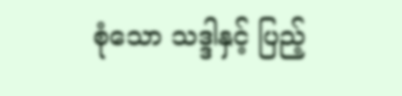စုံသော သဒ္ဒါနှင့် ပြည့်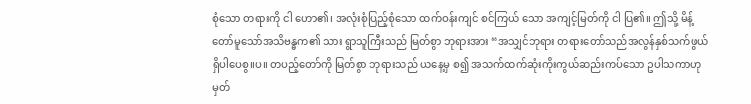စုံသော တရားကို ငါ ဟော၏၊ အလုံးစုံပြည့်စုံသော ထက်ဝန်းကျင် စင်ကြယ် သော အကျင့်မြတ်ကို ငါ ပြ၏။ ဤသို့ မိန့်တော်မူသော်အသိဗန္ဓက၏ သား ရွာသူကြီးသည် မြတ်စွာ ဘုရားအား “အသျှင်ဘုရား တရားတော်သည်အလွန်နှစ်သက်ဖွယ်ရှိပါပေစွ။ပ။ တပည့်တော်ကို မြတ်စွာ ဘုရားသည် ယနေ့မှ စ၍ အသက်ထက်ဆုံးကိုးကွယ်ဆည်းကပ်သော ဥပါသကာဟု မှတ်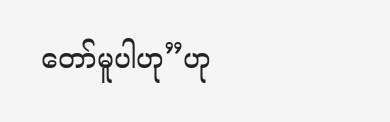တော်မူပါဟု”ဟု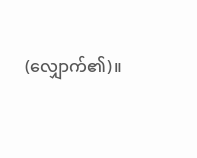(လျှောက်၏)။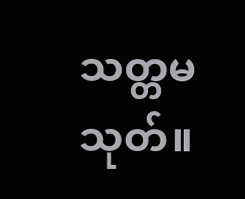သတ္တမသုတ်။